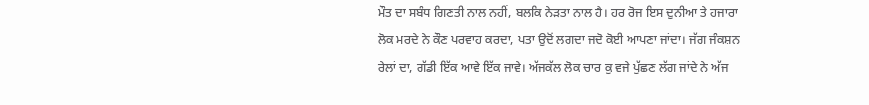ਮੌਤ ਦਾ ਸਬੰਧ ਗਿਣਤੀ ਨਾਲ ਨਹੀਂ, ਬਲਕਿ ਨੇੜਤਾ ਨਾਲ ਹੈ। ਹਰ ਰੋਜ ਇਸ ਦੁਨੀਆ ਤੇ ਹਜਾਰਾ ਲੋਕ ਮਰਦੇ ਨੇ ਕੌਣ ਪਰਵਾਹ ਕਰਦਾ, ਪਤਾ ਉਦੋਂ ਲਗਦਾ ਜਦੋ ਕੋਈ ਆਪਣਾ ਜਾਂਦਾ। ਜੱਗ ਜੰਕਸ਼ਨ ਰੇਲਾਂ ਦਾ, ਗੱਡੀ ਇੱਕ ਆਵੇ ਇੱਕ ਜਾਵੇ। ਅੱਜਕੱਲ ਲੋਕ ਚਾਰ ਕੁ ਵਜੇ ਪੁੱਛਣ ਲੱਗ ਜਾਂਦੇ ਨੇ ਅੱਜ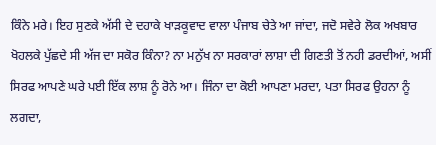ਕਿੰਨੇ ਮਰੇ। ਇਹ ਸੁਣਕੇ ਅੱਸੀ ਦੇ ਦਹਾਕੇ ਖਾੜਕੂਵਾਦ ਵਾਲਾ ਪੰਜਾਬ ਚੇਤੇ ਆ ਜਾਂਦਾ, ਜਦੋ ਸਵੇਰੇ ਲੋਕ ਅਖਬਾਰ ਖੋਹਲਕੇ ਪੁੱਛਦੇ ਸੀ ਅੱਜ ਦਾ ਸਕੋਰ ਕਿੰਨਾ? ਨਾ ਮਨੁੱਖ ਨਾ ਸਰਕਾਰਾਂ ਲਾਸ਼ਾ ਦੀ ਗਿਣਤੀ ਤੋਂ ਨਹੀ ਡਰਦੀਆਂ, ਅਸੀਂ ਸਿਰਫ ਆਪਣੇ ਘਰੇ ਪਈ ਇੱਕ ਲਾਸ਼ ਨੂੰ ਰੋਨੇ ਆ। ਜਿੰਨਾ ਦਾ ਕੋਈ ਆਪਣਾ ਮਰਦਾ, ਪਤਾ ਸਿਰਫ ਉਹਨਾ ਨੂੰ ਲਗਦਾ,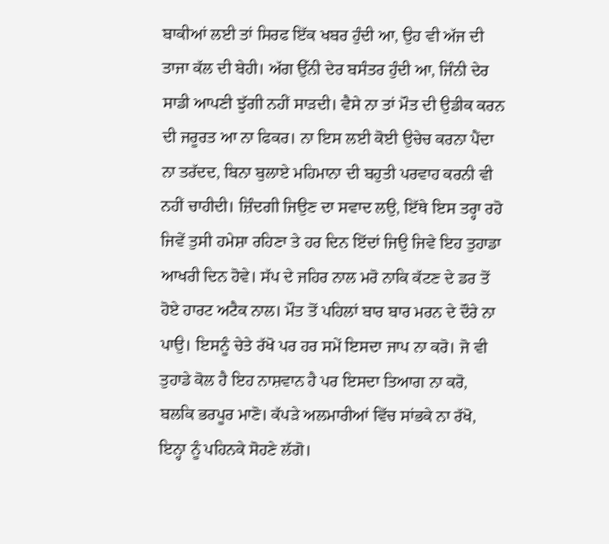ਬਾਕੀਆਂ ਲਈ ਤਾਂ ਸਿਰਫ ਇੱਕ ਖਬਰ ਹੁੰਦੀ ਆ, ਉਹ ਵੀ ਅੱਜ ਦੀ ਤਾਜਾ ਕੱਲ ਦੀ ਬੇਹੀ। ਅੱਗ ਉੱਨੀ ਦੇਰ ਬਸੰਤਰ ਹੁੰਦੀ ਆ, ਜਿੰਨੀ ਦੇਰ ਸਾਡੀ ਆਪਣੀ ਝੁੱਗੀ ਨਹੀਂ ਸਾੜਦੀ। ਵੈਸੇ ਨਾ ਤਾਂ ਮੌਤ ਦੀ ਉਡੀਕ ਕਰਨ ਦੀ ਜਰੂਰਤ ਆ ਨਾ ਫਿਕਰ। ਨਾ ਇਸ ਲਈ ਕੋਈ ਉਚੇਚ ਕਰਨਾ ਪੈਂਦਾ ਨਾ ਤਰੱਦਦ, ਬਿਨਾ ਬੁਲਾਏ ਮਹਿਮਾਨਾ ਦੀ ਬਹੁਤੀ ਪਰਵਾਹ ਕਰਨੀ ਵੀ ਨਹੀਂ ਚਾਹੀਦੀ। ਜ਼ਿੰਦਗੀ ਜਿਉਣ ਦਾ ਸਵਾਦ ਲਉ, ਇੱਥੇ ਇਸ ਤਰ੍ਹਾ ਰਹੋ ਜਿਵੇਂ ਤੁਸੀ ਹਮੇਸ਼ਾ ਰਹਿਣਾ ਤੇ ਹਰ ਦਿਨ ਇੱਦਾਂ ਜਿਉ ਜਿਵੇ ਇਹ ਤੁਹਾਡਾ ਆਖਰੀ ਦਿਨ ਹੋਵੇ। ਸੱਪ ਦੇ ਜਹਿਰ ਨਾਲ ਮਰੋ ਨਾਕਿ ਕੱਟਣ ਦੇ ਡਰ ਤੋਂ ਹੋਏ ਹਾਰਟ ਅਟੈਕ ਨਾਲ। ਮੌਤ ਤੋਂ ਪਹਿਲਾਂ ਬਾਰ ਬਾਰ ਮਰਨ ਦੇ ਦੌਰੇ ਨਾ ਪਾਉ। ਇਸਨੂੰ ਚੇਤੇ ਰੱਖੋ ਪਰ ਹਰ ਸਮੇਂ ਇਸਦਾ ਜਾਪ ਨਾ ਕਰੋ। ਜੋ ਵੀ ਤੁਹਾਡੇ ਕੋਲ ਹੈ ਇਹ ਨਾਸ਼ਵਾਨ ਹੈ ਪਰ ਇਸਦਾ ਤਿਆਗ ਨਾ ਕਰੋ, ਬਲਕਿ ਭਰਪੂਰ ਮਾਣੋ। ਕੱਪੜੇ ਅਲਮਾਰੀਆਂ ਵਿੱਚ ਸਾਂਭਕੇ ਨਾ ਰੱਖੋ, ਇਨ੍ਹਾ ਨੂੰ ਪਹਿਨਕੇ ਸੋਹਣੇ ਲੱਗੋ।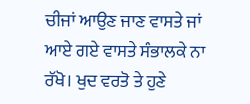ਚੀਜਾਂ ਆਉਣ ਜਾਣ ਵਾਸਤੇ ਜਾਂ ਆਏ ਗਏ ਵਾਸਤੇ ਸੰਭਾਲਕੇ ਨਾ ਰੱਖੋ। ਖੁਦ ਵਰਤੋ ਤੇ ਹੁਣੇ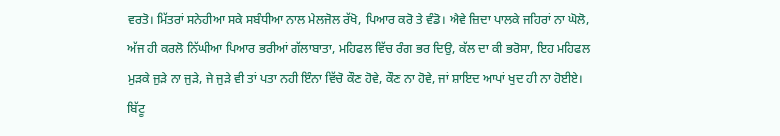ਵਰਤੋ। ਮਿੱਤਰਾਂ ਸਨੇਹੀਆ ਸਕੇ ਸਬੰਧੀਆ ਨਾਲ ਮੇਲਜੋਲ ਰੱਖੋ, ਪਿਆਰ ਕਰੋ ਤੇ ਵੰਡੋ। ਐਵੇ ਜ਼ਿਦਾ ਪਾਲਕੇ ਜਹਿਰਾਂ ਨਾ ਘੋਲੋ, ਅੱਜ ਹੀ ਕਰਲੋ ਨਿੱਘੀਆ ਪਿਆਰ ਭਰੀਆਂ ਗੱਲਾਬਾਤਾ, ਮਹਿਫਲ ਵਿੱਚ ਰੰਗ ਭਰ ਦਿਉ, ਕੱਲ ਦਾ ਕੀ ਭਰੋਸਾ, ਇਹ ਮਹਿਫਲ ਮੁੜਕੇ ਜੁੜੇ ਨਾ ਜੁੜੇ, ਜੇ ਜੁੜੇ ਵੀ ਤਾਂ ਪਤਾ ਨਹੀ ਇੰਨਾ ਵਿੱਚੋ ਕੌਣ ਹੋਵੇ, ਕੌਣ ਨਾ ਹੋਵੇ, ਜਾਂ ਸ਼ਾਇਦ ਆਪਾਂ ਖੁਦ ਹੀ ਨਾ ਹੋਈਏ।
ਬਿੱਟੂ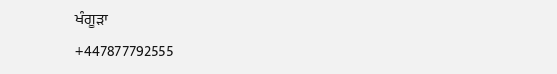ਖੰਗੂੜਾ
+447877792555